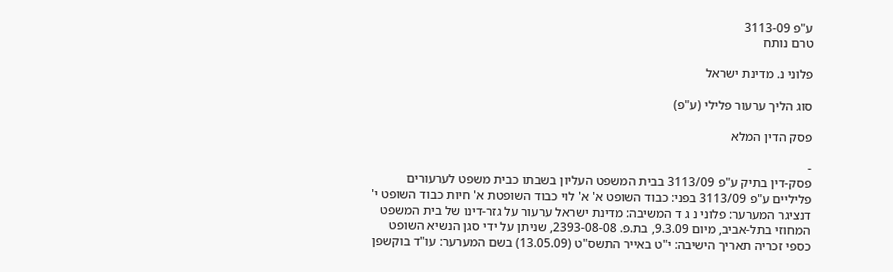ע"פ 3113-09
טרם נותח

פלוני נ. מדינת ישראל

סוג הליך ערעור פלילי (ע"פ)

פסק הדין המלא

-
פסק-דין בתיק ע"פ 3113/09 בבית המשפט העליון בשבתו כבית משפט לערעורים פליליים ע"פ 3113/09 בפני: כבוד השופט א' א' לוי כבוד השופטת א' חיות כבוד השופט י' דנציגר המערער: פלוני נ ג ד המשיבה: מדינת ישראל ערעור על גזר-דינו של בית המשפט המחוזי בתל-אביב, מיום 9.3.09, בת.פ. 2393-08-08, שניתן על ידי סגן הנשיא השופט כספי זכריה תאריך הישיבה: י"ט באייר התשס"ט (13.05.09) בשם המערער: עו"ד בוקשפן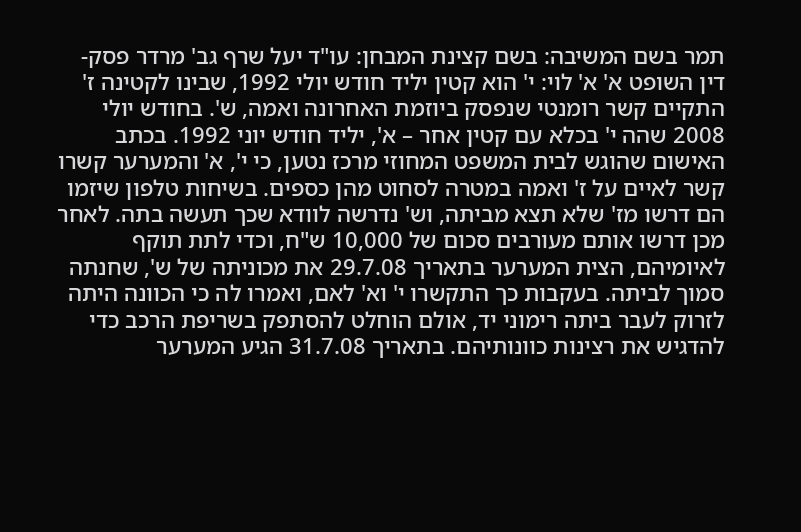תמר בשם המשיבה: בשם קצינת המבחן: עו"ד יעל שרף גב' מרדר פסק-דין השופט א' א' לוי: י' הוא קטין יליד חודש יולי 1992, שבינו לקטינה ז' התקיים קשר רומנטי שנפסק ביוזמת האחרונה ואמה, ש'. בחודש יולי 2008 שהה י' בכלא עם קטין אחר – א', יליד חודש יוני 1992. בכתב האישום שהוגש לבית המשפט המחוזי מרכז נטען, כי י', א' והמערער קשרו קשר לאיים על ז' ואמה במטרה לסחוט מהן כספים. בשיחות טלפון שיזמו הם דרשו מז' שלא תצא מביתה, וש' נדרשה לוודא שכך תעשה בתה. לאחר מכן דרשו אותם מעורבים סכום של 10,000 ש"ח, וכדי לתת תוקף לאיומיהם, הצית המערער בתאריך 29.7.08 את מכוניתה של ש', שחנתה סמוך לביתה. בעקבות כך התקשרו י' וא' לאם, ואמרו לה כי הכוונה היתה לזרוק לעבר ביתה רימוני יד, אולם הוחלט להסתפק בשריפת הרכב כדי להדגיש את רצינות כוונותיהם. בתאריך 31.7.08 הגיע המערער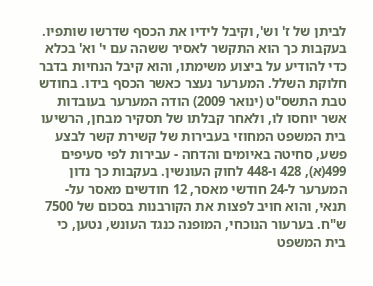לביתן של ז' וש', וקיבל לידיו את הכסף שדרשו שותפיו. בעקבות כך הוא התקשר לאסיר ששהה עם י' וא' בכלא כדי להודיע על ביצוע משימתו, והוא קיבל הנחיות בדבר חלוקת השלל. המערער נעצר כאשר הכסף בידו. בחודש טבת התשס"ט (ינואר 2009) הודה המערער בעובדות אשר יוחסו לו, ולאחר קבלתו של תסקיר מבחן, הרשיעו בית המשפט המחוזי בעבירות של קשירת קשר לבצע פשע, סחיטה באיומים והדחה - עבירות לפי סעיפים 499(א), 428 ו-448 לחוק העונשין. בעקבות כך נדון המערער ל-24 חודשי מאסר, 12 חודשים מאסר על-תנאי, והוא חויב לפצות את הקורבנות בסכום של 7500 ש"ח. בערעור הנוכחי, המופנה כנגד העונש, נטען, כי בית המשפט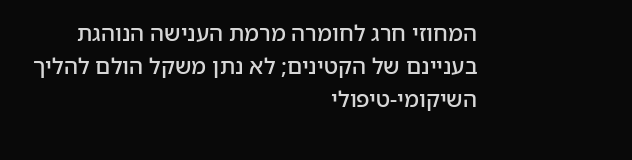המחוזי חרג לחומרה מרמת הענישה הנוהגת בעניינם של הקטינים; לא נתן משקל הולם להליך השיקומי-טיפולי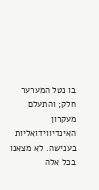בו נטל המערער חלק; והתעלם מעקרון האינדיווידואליות בענישה. לא מצאנו בכל אלה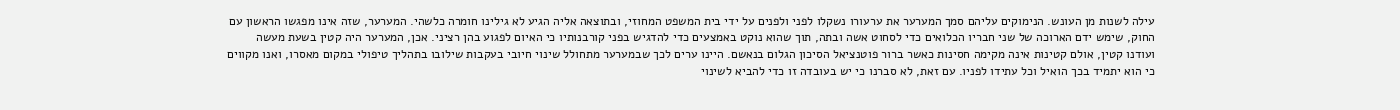עילה לשנות מן העונש. הנימוקים עליהם סמך המערער את ערעורו נשקלו לפני ולפנים על ידי בית המשפט המחוזי, ובתוצאה אליה הגיע לא גילינו חומרה כלשהי. המערער, שזה אינו מפגשו הראשון עם החוק, שימש ידם הארוכה של שני חבריו הכלואים כדי לסחוט אשה ובתה, תוך שהוא נוקט באמצעים כדי להדגיש בפני קורבנותיו כי האיום לפגוע בהן רציני. אכן, המערער היה קטין בשעת מעשה ועודנו קטין, אולם קטינות אינה מקימה חסינות כאשר ברור פוטנציאל הסיכון הגלום בנאשם. היינו ערים לכך שבמערער מתחולל שינוי חיובי בעקבות שילובו בתהליך טיפולי במקום מאסרו, ואנו מקווים כי הוא יתמיד בכך הואיל וכל עתידו לפניו. עם זאת, לא סברנו כי יש בעובדה זו כדי להביא לשינוי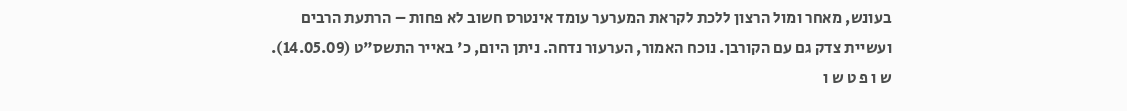בעונש, מאחר ומול הרצון ללכת לקראת המערער עומד אינטרס חשוב לא פחות – הרתעת הרבים ועשיית צדק גם עם הקורבן. נוכח האמור, הערעור נדחה. ניתן היום, כ' באייר התשס"ט (14.05.09). ש ו פ ט ש ו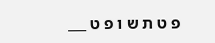פ ט ת ש ו פ ט ___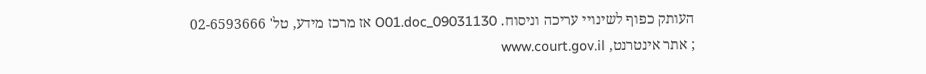העותק כפוף לשינויי עריכה וניסוח. 09031130_O01.doc אז מרכז מידע, טל' 02-6593666 ; אתר אינטרנט, www.court.gov.il